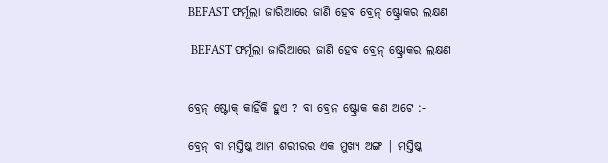BEFAST ଫର୍ମୂଲା ଜାରିଆରେ ଜାଣି ହେବ ବ୍ରେନ୍‌ ଷ୍ଟ୍ରୋକର ଲକ୍ଷଣ

 BEFAST ଫର୍ମୂଲା ଜାରିଆରେ ଜାଣି ହେବ ବ୍ରେନ୍‌ ଷ୍ଟ୍ରୋକର ଲକ୍ଷଣ


ବ୍ରେନ୍‌ ଷ୍ଟୋକ୍‌ କାହିଁକି ହୁଏ ? ବା ବ୍ରେନ ଷ୍ଟ୍ରୋକ କଣ ଅଟେ :-

ବ୍ରେନ୍‌ ବା ମସ୍ତିଷ୍କ ଆମ ଶରୀରର ଏକ ମୁଖ୍ୟ ଅଙ୍ଗ | ମସ୍ତିଷ୍କ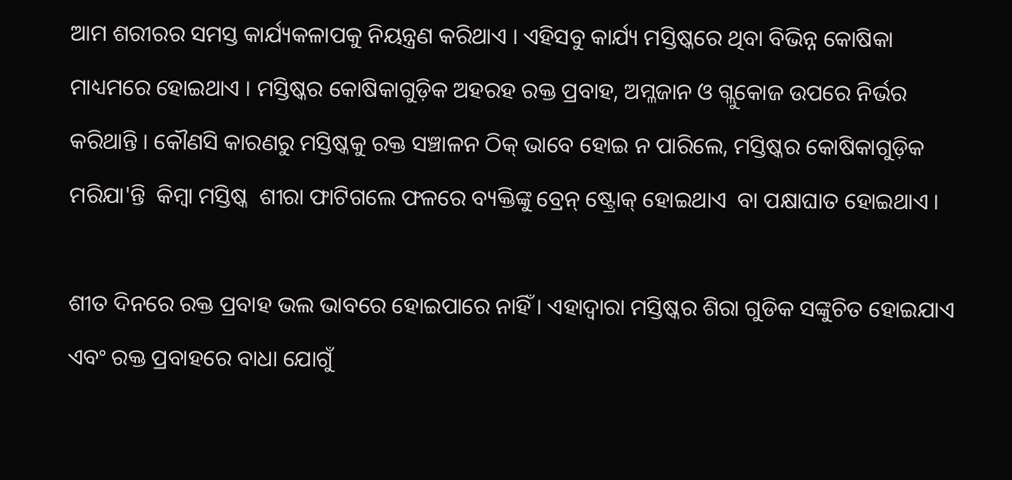ଆମ ଶରୀରର ସମସ୍ତ କାର୍ଯ୍ୟକଳାପକୁ ନିୟନ୍ତ୍ରଣ କରିଥାଏ । ଏହିସବୁ କାର୍ଯ୍ୟ ମସ୍ତିଷ୍କରେ ଥିବା ବିଭିନ୍ନ କୋଷିକା ମାଧ୍ୟମରେ ହୋଇଥାଏ । ମସ୍ତିଷ୍କର କୋଷିକାଗୁଡ଼ିକ ଅହରହ ରକ୍ତ ପ୍ରବାହ, ଅମ୍ଳଜାନ ଓ ଗ୍ଲୁକୋଜ ଉପରେ ନିର୍ଭର କରିଥାନ୍ତି । କୌଣସି କାରଣରୁ ମସ୍ତିଷ୍କକୁ ରକ୍ତ ସଞ୍ଚାଳନ ଠିକ୍‌ ଭାବେ ହୋଇ ନ ପାରିଲେ, ମସ୍ତିଷ୍କର କୋଷିକାଗୁଡ଼ିକ ମରିଯା'ନ୍ତି  କିମ୍ବା ମସ୍ତିଷ୍କ  ଶୀରା ଫାଟିଗଲେ ଫଳରେ ବ୍ୟକ୍ତିଙ୍କୁ ବ୍ରେନ୍‌ ଷ୍ଟ୍ରୋକ୍‌ ହୋଇଥାଏ  ବା ପକ୍ଷାଘାତ ହୋଇଥାଏ ।

ଶୀତ ଦିନରେ ରକ୍ତ ପ୍ରବାହ ଭଲ ଭାବରେ ହୋଇପାରେ ନାହିଁ । ଏହାଦ୍ୱାରା ମସ୍ତିଷ୍କର ଶିରା ଗୁଡିକ ସଙ୍କୁଚିତ ହୋଇଯାଏ ଏବଂ ରକ୍ତ ପ୍ରବାହରେ ବାଧା ଯୋଗୁଁ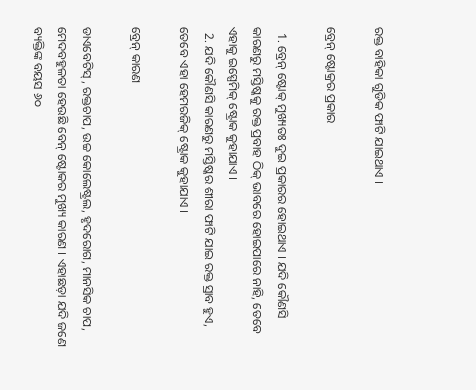ରକ୍ତ ବାହିକା ଗୁଡିକ ଫାଟି ଯାଇଥାଏ ।

ବ୍ରେନ୍‌ ଷ୍ଟୋକ୍ରର‌ ପ୍ରକାର

  1. ବ୍ରେନ୍‌ ଷ୍ଟୋକ୍‌ ମୁଖ୍ୟତଃ ଦୁଇ ପ୍ରକାରର ହୋଇଥାଏ । ଯଦି କୌଣସି କାରଣରୁ ମସ୍ତିଷ୍କକୁ ରକ୍ତ ପ୍ରବାହ ଠିକ୍‌ ଭାବରେ ହୋଇପାରେ ନାହି, ତେବେ ଏହାକୁ ଇସ୍ପେମିକ୍‌ ଷ୍ଟ୍ରୋକ କୁହାଯାଏ ।
  2. ଯଦି କୌଣସି କାରଣରୁ ମସ୍ତିଷ୍କର ଶୀରା ଫାଟି ଯାଇ ରକ୍ତ ସ୍ରାବ ହୁଏ, ତେବେ ଏହା ହେମରଜିକ୍‌ ଷ୍ଟ୍ରୋକ କୁହାଯାଏ ।

ବ୍ରେନ୍‌ କାରଣ

ଡାଏବେଟିସ୍‌ , ରକ୍ତଚାପ, ଉଚ୍ଚ କୋଲେଷ୍ଟ୍ରଲ, ହୃଦରୋଗ, ମାନସିକ ଚାପ, ମେଦବହୁଳତା ହେଉଛି ବେନ୍‌ ଷ୍ଟୋକର ମୁଖ୍ୟ କାରଣ । ଏହାଛଡ଼ା ଯଦି ଜଣେ ବ୍ୟକ୍ତିଙ୍କ ବୟସ ୬୦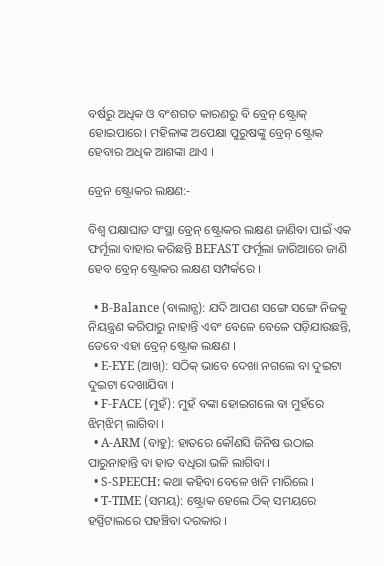ବର୍ଷରୁ ଅଧିକ ଓ ବଂଶଗତ କାରଣରୁ ବି ବ୍ରେନ୍‌ ଷ୍ଟ୍ରୋକ୍‌ ହୋଇପାରେ। ମହିଳାଙ୍କ ଅପେକ୍ଷା ପୁରୁଷଙ୍କୁ ବ୍ରେନ୍‌ ଷ୍ଟ୍ରୋକ ହେବାର ଅଧିକ ଆଶଙ୍କା ଥାଏ ।

ବ୍ରେନ ଷ୍ଟ୍ରୋକର ଲକ୍ଷଣ:-

ବିଶ୍ଵ ପକ୍ଷାଘାତ ସଂସ୍ଥା ବ୍ରେନ୍‌ ଷ୍ଟ୍ରୋକର ଲକ୍ଷଣ ଜାଣିବା ପାଇଁ ଏକ ଫର୍ମୂଲା ବାହାର କରିଛନ୍ତି BEFAST ଫର୍ମୂଲା ଜାରିଆରେ ଜାଣି ହେବ ବ୍ରେନ୍‌ ଷ୍ଟ୍ରୋକର ଲକ୍ଷଣ ସମ୍ପର୍କରେ ।

  • B-Balance (ବାଲାନ୍ସ): ଯଦି ଆପଣ ସଙ୍ଗେ ସଙ୍ଗେ ନିଜକୁ ନିୟନ୍ତ୍ରଣ କରିପାରୁ ନାହାନ୍ତି ଏବଂ ବେଳେ ବେଳେ ପଡ଼ିଯାଉଛନ୍ତି, ତେବେ ଏହା ବ୍ରେନ୍‌ ଷ୍ଟ୍ରୋକ ଲକ୍ଷଣ ।
  • E-EYE (ଆଖ୍‌): ସଠିକ୍‌ ଭାବେ ଦେଖା ନଗଲେ ବା ଦୁଇଟା ଦୁଇଟା ଦେଖାଯିବା ।
  • F-FACE (ମୁହଁ): ମୁହଁ ବଙ୍କା ହୋଇଗଲେ ବା ମୁହଁରେ ଝିମ୍‌ଝିମ୍‌ ଲାଗିବା ।
  • A-ARM (ବାହୁ): ହାତରେ କୌଣସି ଜିନିଷ ଉଠାଇ ପାରୁନାହାନ୍ତି ବା ହାତ ବଧିରା ଭଳି ଲାଗିବା ।
  • S-SPEECH: କଥା କହିବା ବେଳେ ଖନି ମାରିଲେ ।
  • T-TIME (ସମୟ): ଷ୍ଟ୍ରୋକ‌ ହେଲେ ଠିକ୍‌ ସମୟରେ ହସ୍ପିଟାଲରେ ପହଞ୍ଚିବା ଦରକାର ।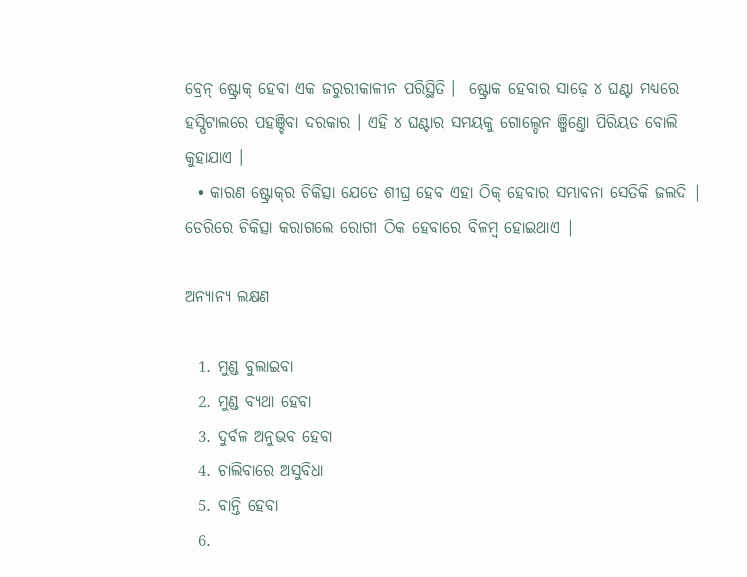ବ୍ରେନ୍‌ ଷ୍ଟ୍ରୋକ୍‌ ହେବା ଏକ ଜରୁରୀକାଳୀନ ପରିସ୍ଥିତି ।  ଷ୍ଟ୍ରୋକ ହେବାର ସାଢ଼େ ୪ ଘଣ୍ଟା ମଧ୍ୟରେ ହସ୍ପିଟାଲରେ ପହଞ୍ଚିବା ଦରକାର । ଏହି ୪ ଘଣ୍ଟାର ସମୟକୁ ଗୋଲ୍ଡେନ ଞ୍ଜିଣ୍ତୋ ପିରିୟତ ବୋଲି କୁହାଯାଏ ।
  • କାରଣ ଷ୍ଟ୍ରୋକ୍‌ର ଚିକିତ୍ସା ଯେତେ ଶୀଘ୍ର ହେବ ଏହା ଠିକ୍‌ ହେବାର ସମ୍ଭାବନା ସେତିକି ଜଲଦି | ଡେରିରେ ଚିକିତ୍ସା କରାଗଲେ ରୋଗୀ ଠିକ ହେବାରେ ବିଳମ୍ବ ହୋଇଥାଏ |

ଅନ୍ୟାନ୍ୟ ଲକ୍ଷଣ

  1. ମୁଣ୍ଡ ବୁଲାଇବା
  2. ମୁଣ୍ଡ ବ୍ୟଥା ହେବା
  3. ଦୁର୍ବଳ ଅନୁଭବ ହେବା
  4. ଚାଲିବାରେ ଅସୁବିଧା
  5. ବାନ୍ତି ହେବା
  6.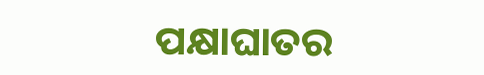ପକ୍ଷାଘାତର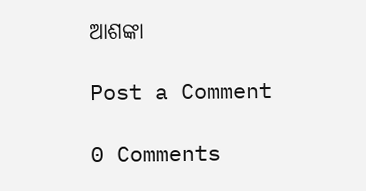ଆଶଙ୍କା

Post a Comment

0 Comments